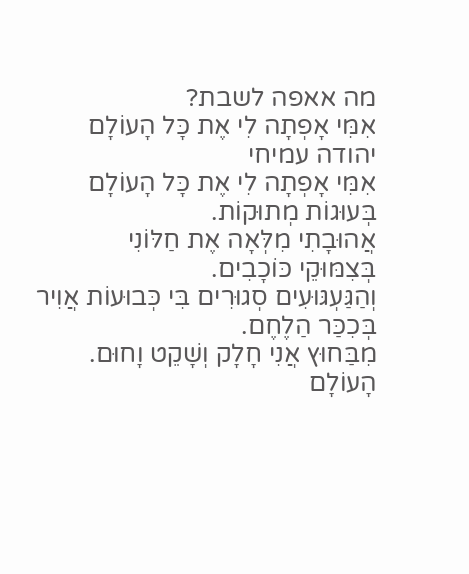מה אאפה לשבת?
אִמִּי אָפְתָה לִי אֶת כָּל הָעוֹלָם
יהודה עמיחי
אִמִּי אָפְתָה לִי אֶת כָּל הָעוֹלָם
בְּעוּגוֹת מְתוּקוֹת.
אֲהוּבָתִי מִלְּאָה אֶת חַלּוֹנִי
בְּצִמּוּקֵי כּוֹכָבִים.
וְהַגַּעְגּוּעִים סְגוּרִים בִּי כְּבוּעוֹת אֲוִיר
בְּכִכַּר הַלֶחֶם.
מִבַּחוּץ אֲנִי חָלָק וְשָׁקֵט וָחוּם.
הָעוֹלָם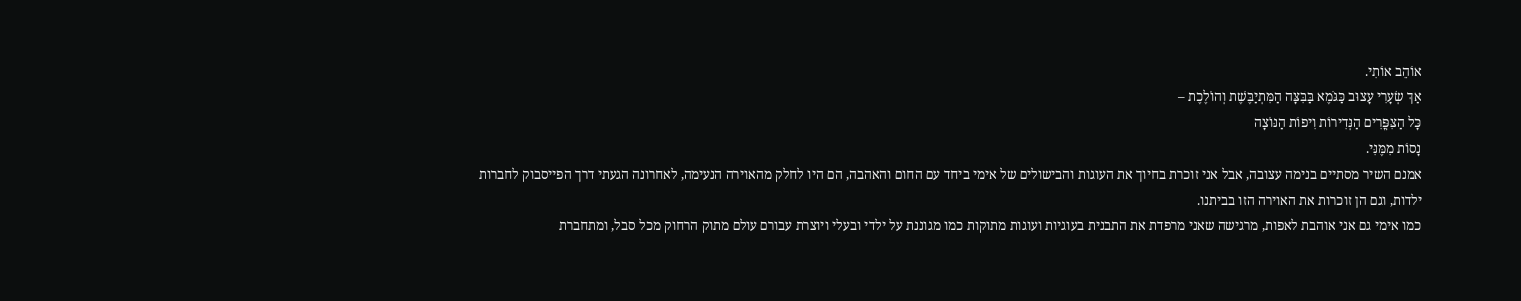אוֹהֵב אוֹתִי.
אַךְ שְׂעָרִי עָצוּב כַּגֹּמֶא בַּבִּצָּה הַמִּתְיַבֶּשֶׁת וְהוֹלֶכֶת –
כָּל הַצִּפֳּרִים הַנְּדִירוֹת וִיפוֹת הַנּוֹצָה
נָסוֹת מִמֶּנִּי.
אמנם השיר מסתיים בנימה עצובה, אבל אני זוכרת בחיוך את העוגות והבישולים של אימי ביחד עם החום והאהבה, הם היו לחלק מהאוירה הנעימה, לאחרונה הגעתי דרך הפייסבוק לחברות ילדות, וגם הן זוכרות את האוירה הזו בביתנו.
כמו אימי גם אני אוהבת לאפות, מרגישה שאני מרפדת את התבנית בעוגיות ועוגות מתוקות כמו מגוננת על ילדי ובעלי ויוצרת עבורם עולם מתוק הרחוק מכל סבל, ומתחברת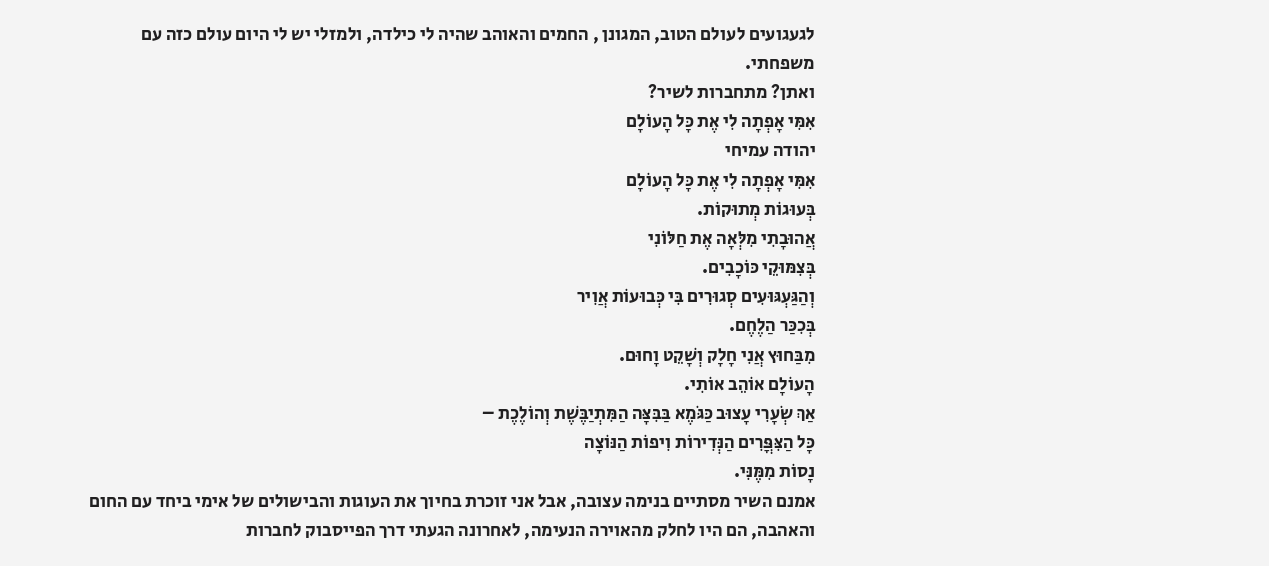לגעגועים לעולם הטוב, המגונן , החמים והאוהב שהיה לי כילדה, ולמזלי יש לי היום עולם כזה עם משפחתי.
ואתן? מתחברות לשיר?
אִמִּי אָפְתָה לִי אֶת כָּל הָעוֹלָם
יהודה עמיחי
אִמִּי אָפְתָה לִי אֶת כָּל הָעוֹלָם
בְּעוּגוֹת מְתוּקוֹת.
אֲהוּבָתִי מִלְּאָה אֶת חַלּוֹנִי
בְּצִמּוּקֵי כּוֹכָבִים.
וְהַגַּעְגּוּעִים סְגוּרִים בִּי כְּבוּעוֹת אֲוִיר
בְּכִכַּר הַלֶחֶם.
מִבַּחוּץ אֲנִי חָלָק וְשָׁקֵט וָחוּם.
הָעוֹלָם אוֹהֵב אוֹתִי.
אַךְ שְׂעָרִי עָצוּב כַּגֹּמֶא בַּבִּצָּה הַמִּתְיַבֶּשֶׁת וְהוֹלֶכֶת –
כָּל הַצִּפֳּרִים הַנְּדִירוֹת וִיפוֹת הַנּוֹצָה
נָסוֹת מִמֶּנִּי.
אמנם השיר מסתיים בנימה עצובה, אבל אני זוכרת בחיוך את העוגות והבישולים של אימי ביחד עם החום והאהבה, הם היו לחלק מהאוירה הנעימה, לאחרונה הגעתי דרך הפייסבוק לחברות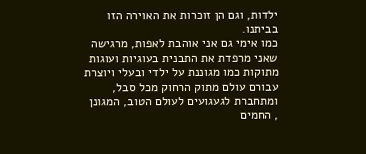ילדות, וגם הן זוכרות את האוירה הזו בביתנו.
כמו אימי גם אני אוהבת לאפות, מרגישה שאני מרפדת את התבנית בעוגיות ועוגות מתוקות כמו מגוננת על ילדי ובעלי ויוצרת עבורם עולם מתוק הרחוק מכל סבל, ומתחברת לגעגועים לעולם הטוב, המגונן , החמים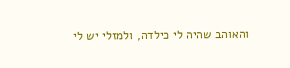והאוהב שהיה לי כילדה, ולמזלי יש לי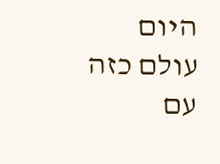היום עולם כזה עם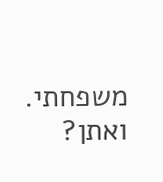משפחתי.
ואתן?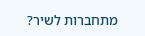מתחברות לשיר?